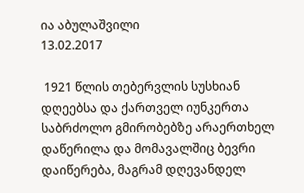ია აბულაშვილი
13.02.2017

 1921 წლის თებერვლის სუსხიან დღეებსა და ქართველ იუნკერთა საბრძოლო გმირობებზე არაერთხელ დაწერილა და მომავალშიც ბევრი დაიწერება, მაგრამ დღევანდელ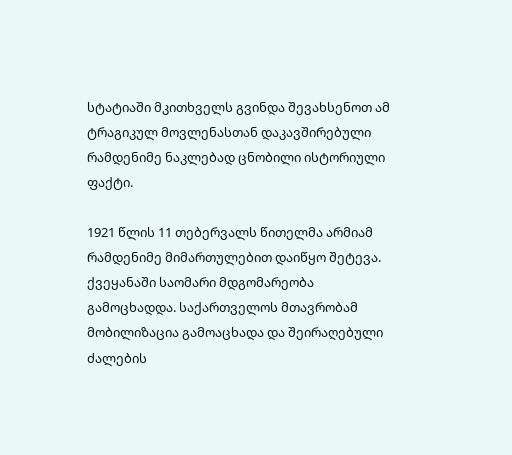სტატიაში მკითხველს გვინდა შევახსენოთ ამ ტრაგიკულ მოვლენასთან დაკავშირებული რამდენიმე ნაკლებად ცნობილი ისტორიული ფაქტი.

1921 წლის 11 თებერვალს წითელმა არმიამ რამდენიმე მიმართულებით დაიწყო შეტევა. ქვეყანაში საომარი მდგომარეობა გამოცხადდა. საქართველოს მთავრობამ მობილიზაცია გამოაცხადა და შეირაღებული ძალების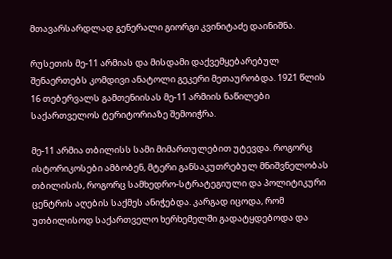მთავარსარდლად გენერალი გიორგი კვინიტაძე დაინიშნა.

რუსეთის მე-11 არმიას და მისდამი დაქვემყებარებულ შენაერთებს კომდივი ანატოლი გეკერი მეთაურობდა. 1921 წლის 16 თებერვალს გამთენიისას მე-11 არმიის ნაწილები საქართველოს ტერიტორიაზე შემოიჭრა.

მე-11 არმია თბილისს სამი მიმართულებით უტევდა. როგორც ისტორიკოსები ამბობენ, მტერი განსაკუთრებულ მნიშვნელობას თბილისის, როგორც სამხედრო-სტრატეგიული და პოლიტიკური ცენტრის აღების საქმეს ანიჭებდა. კარგად იცოდა, რომ უთბილისოდ საქართველო ხერხემელში გადატყდებოდა და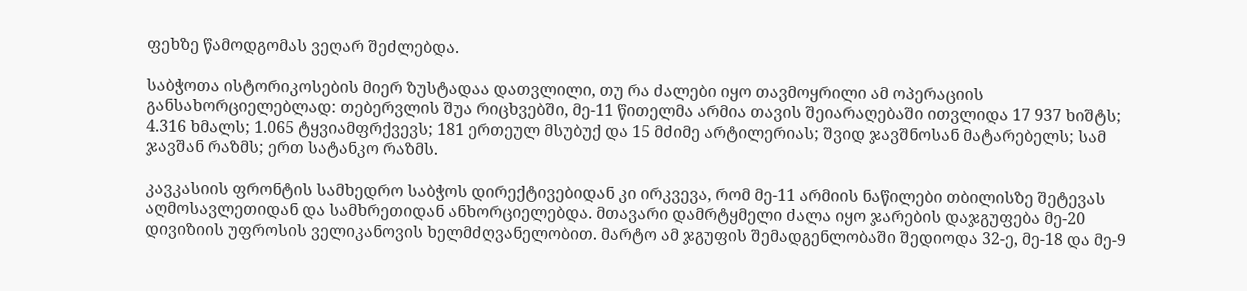ფეხზე წამოდგომას ვეღარ შეძლებდა.

საბჭოთა ისტორიკოსების მიერ ზუსტადაა დათვლილი, თუ რა ძალები იყო თავმოყრილი ამ ოპერაციის განსახორციელებლად: თებერვლის შუა რიცხვებში, მე-11 წითელმა არმია თავის შეიარაღებაში ითვლიდა 17 937 ხიშტს; 4.316 ხმალს; 1.065 ტყვიამფრქვევს; 181 ერთეულ მსუბუქ და 15 მძიმე არტილერიას; შვიდ ჯავშნოსან მატარებელს; სამ ჯავშან რაზმს; ერთ სატანკო რაზმს.

კავკასიის ფრონტის სამხედრო საბჭოს დირექტივებიდან კი ირკვევა, რომ მე-11 არმიის ნაწილები თბილისზე შეტევას აღმოსავლეთიდან და სამხრეთიდან ანხორციელებდა. მთავარი დამრტყმელი ძალა იყო ჯარების დაჯგუფება მე-20 დივიზიის უფროსის ველიკანოვის ხელმძღვანელობით. მარტო ამ ჯგუფის შემადგენლობაში შედიოდა 32-ე, მე-18 და მე-9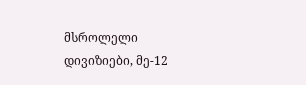მსროლელი დივიზიები, მე-12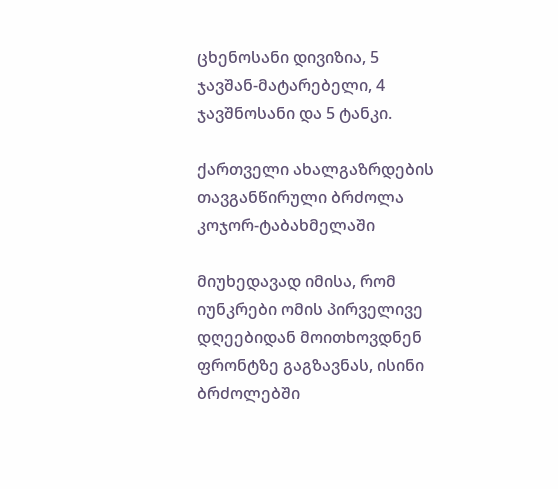ცხენოსანი დივიზია, 5 ჯავშან-მატარებელი, 4 ჯავშნოსანი და 5 ტანკი.

ქართველი ახალგაზრდების თავგანწირული ბრძოლა კოჯორ-ტაბახმელაში

მიუხედავად იმისა, რომ იუნკრები ომის პირველივე დღეებიდან მოითხოვდნენ ფრონტზე გაგზავნას, ისინი ბრძოლებში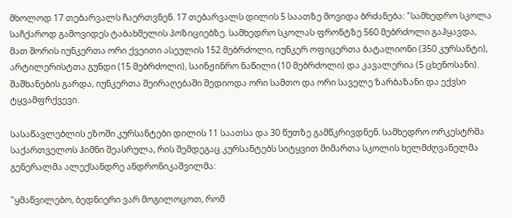მხოლოდ 17 თებარვალს ჩაერთვნენ. 17 თებარვალს დილის 5 საათზე მოვიდა ბრძანება: "სამხედრო სკოლა საჩქაროდ გამოვიდეს ტაბახმელის პოზიციებზე. სამხედრო სკოლას ფრონტზე 560 მებრძოლი გაჰყავდა, მათ შორის იუნკერთა ორი ქვეითი ასეულის 152 მებრძოლი, იუნკერ ოფიცერთა ბატალიონი (350 კურსანტი), არტილერისტთა გუნდი (15 მებრძოლი), საინჟინრო ნაწილი (10 მებრძოლი) და კავალერია (5 ცხენოსანი). შაშხანების გარდა, იუნკერთა შეირაღებაში შედიოდა ორი სამთო და ორი საველე ზარბაზანი და ექვსი ტყვამფრქვევი.

სასაწავლებლის ეზოში კურსანტები დილის 11 საათსა და 30 წუთზე გამწკრივდნენ. სამხედრო ორკესტრმა საქართველოს ჰიმნი შეასრულა, რის შემდეგაც კურსანტებს სიტყვით მიმართა სკოლის ხელმძღვანელმა გენერალმა ალექსანდრე ანდრონიკაშვილმა:

"ყმაწვილებო, ბედნიერი ვარ მოგილოცოთ, რომ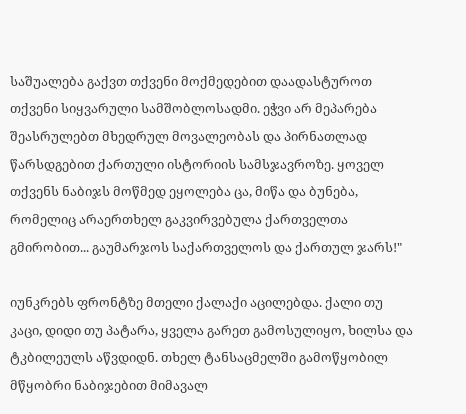საშუალება გაქვთ თქვენი მოქმედებით დაადასტუროთ თქვენი სიყვარული სამშობლოსადმი. ეჭვი არ მეპარება შეასრულებთ მხედრულ მოვალეობას და პირნათლად წარსდგებით ქართული ისტორიის სამსჯავროზე. ყოველ თქვენს ნაბიჯს მოწმედ ეყოლება ცა, მიწა და ბუნება, რომელიც არაერთხელ გაკვირვებულა ქართველთა გმირობით... გაუმარჯოს საქართველოს და ქართულ ჯარს!"

იუნკრებს ფრონტზე მთელი ქალაქი აცილებდა. ქალი თუ კაცი, დიდი თუ პატარა, ყველა გარეთ გამოსულიყო, ხილსა და ტკბილეულს აწვდიდნ. თხელ ტანსაცმელში გამოწყობილ მწყობრი ნაბიჯებით მიმავალ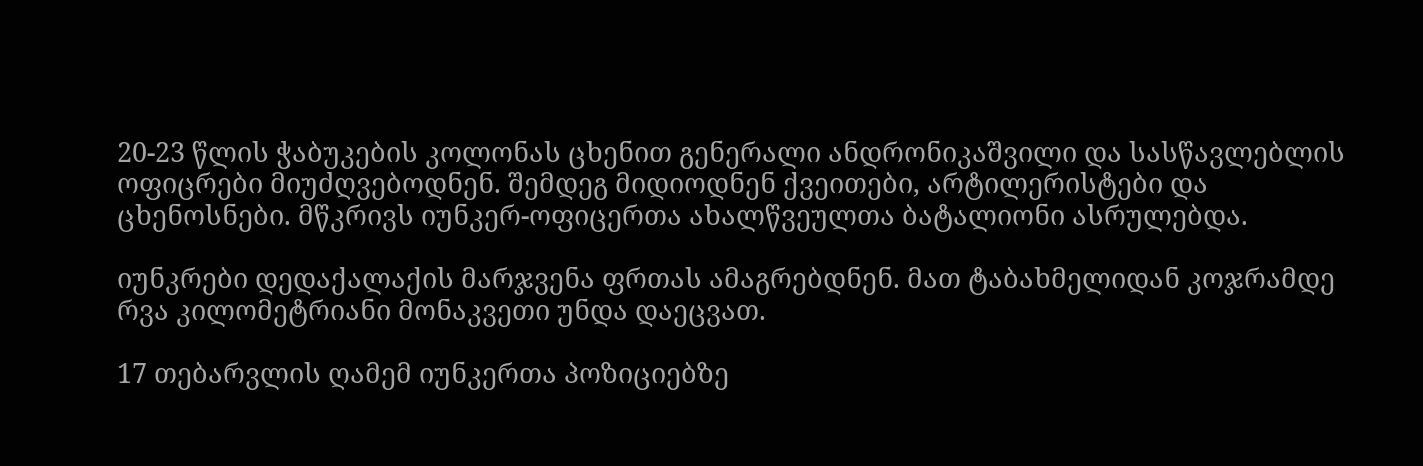20-23 წლის ჭაბუკების კოლონას ცხენით გენერალი ანდრონიკაშვილი და სასწავლებლის ოფიცრები მიუძღვებოდნენ. შემდეგ მიდიოდნენ ქვეითები, არტილერისტები და ცხენოსნები. მწკრივს იუნკერ-ოფიცერთა ახალწვეულთა ბატალიონი ასრულებდა.

იუნკრები დედაქალაქის მარჯვენა ფრთას ამაგრებდნენ. მათ ტაბახმელიდან კოჯრამდე რვა კილომეტრიანი მონაკვეთი უნდა დაეცვათ.

17 თებარვლის ღამემ იუნკერთა პოზიციებზე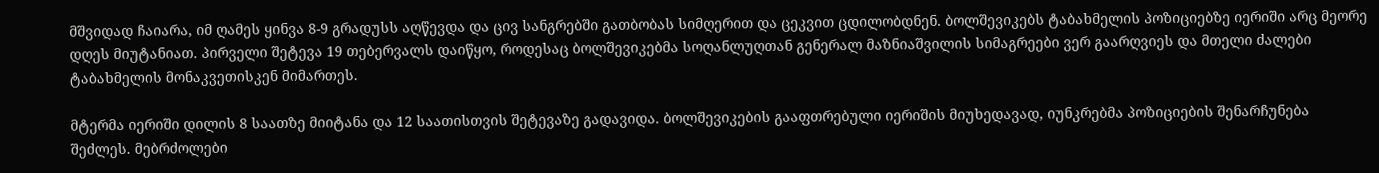მშვიდად ჩაიარა, იმ ღამეს ყინვა 8-9 გრადუსს აღწევდა და ცივ სანგრებში გათბობას სიმღერით და ცეკვით ცდილობდნენ. ბოლშევიკებს ტაბახმელის პოზიციებზე იერიში არც მეორე დღეს მიუტანიათ. პირველი შეტევა 19 თებერვალს დაიწყო, როდესაც ბოლშევიკებმა სოღანლუღთან გენერალ მაზნიაშვილის სიმაგრეები ვერ გაარღვიეს და მთელი ძალები ტაბახმელის მონაკვეთისკენ მიმართეს.

მტერმა იერიში დილის 8 საათზე მიიტანა და 12 საათისთვის შეტევაზე გადავიდა. ბოლშევიკების გააფთრებული იერიშის მიუხედავად, იუნკრებმა პოზიციების შენარჩუნება შეძლეს. მებრძოლები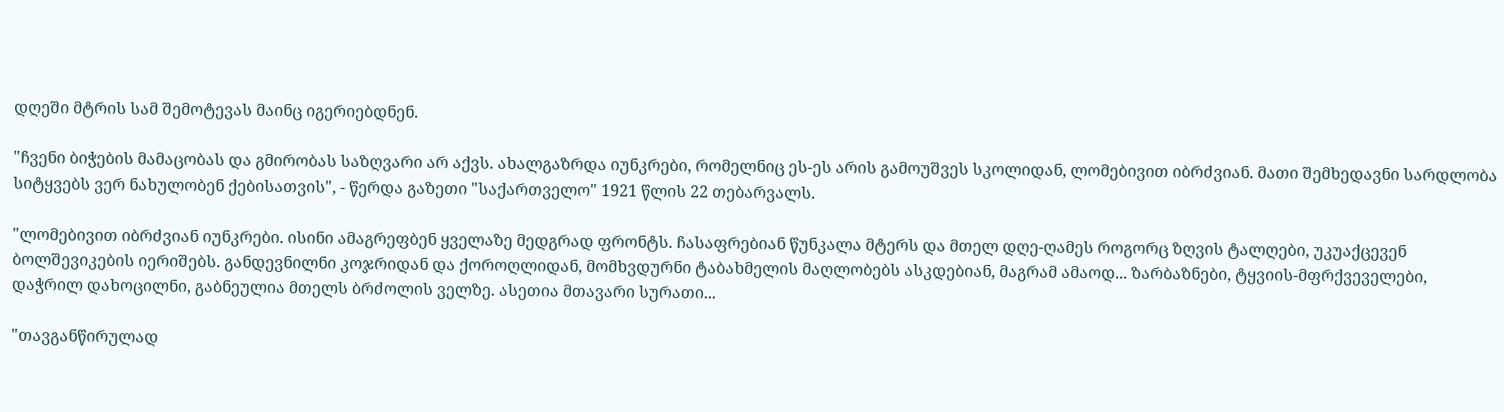დღეში მტრის სამ შემოტევას მაინც იგერიებდნენ.

"ჩვენი ბიჭების მამაცობას და გმირობას საზღვარი არ აქვს. ახალგაზრდა იუნკრები, რომელნიც ეს-ეს არის გამოუშვეს სკოლიდან, ლომებივით იბრძვიან. მათი შემხედავნი სარდლობა სიტყვებს ვერ ნახულობენ ქებისათვის", - წერდა გაზეთი "საქართველო" 1921 წლის 22 თებარვალს.

"ლომებივით იბრძვიან იუნკრები. ისინი ამაგრეფბენ ყველაზე მედგრად ფრონტს. ჩასაფრებიან წუნკალა მტერს და მთელ დღე-ღამეს როგორც ზღვის ტალღები, უკუაქცევენ ბოლშევიკების იერიშებს. განდევნილნი კოჯრიდან და ქოროღლიდან, მომხვდურნი ტაბახმელის მაღლობებს ასკდებიან, მაგრამ ამაოდ... ზარბაზნები, ტყვიის-მფრქვეველები, დაჭრილ დახოცილნი, გაბნეულია მთელს ბრძოლის ველზე. ასეთია მთავარი სურათი...

"თავგანწირულად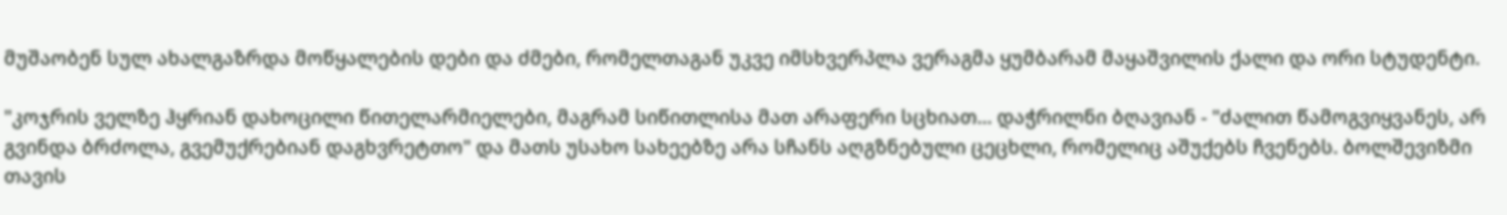მუშაობენ სულ ახალგაზრდა მოწყალების დები და ძმები, რომელთაგან უკვე იმსხვერპლა ვერაგმა ყუმბარამ მაყაშვილის ქალი და ორი სტუდენტი.

"კოჯრის ველზე ჰყრიან დახოცილი წითელარმიელები, მაგრამ სიწითლისა მათ არაფერი სცხიათ... დაჭრილნი ბღავიან - "ძალით წამოგვიყვანეს, არ გვინდა ბრძოლა, გვემუქრებიან დაგხვრეტთო" და მათს უსახო სახეებზე არა სჩანს აღგზნებული ცეცხლი, რომელიც აშუქებს ჩვენებს. ბოლშევიზმი თავის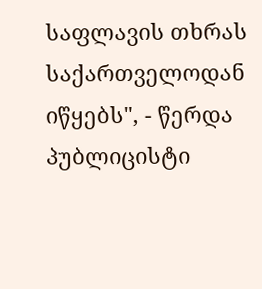საფლავის თხრას საქართველოდან იწყებს", - წერდა პუბლიცისტი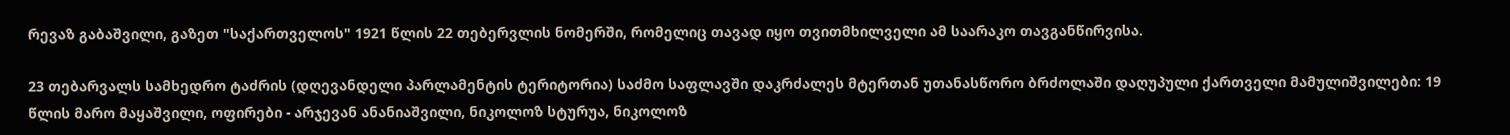რევაზ გაბაშვილი, გაზეთ "საქართველოს" 1921 წლის 22 თებერვლის ნომერში, რომელიც თავად იყო თვითმხილველი ამ საარაკო თავგანწირვისა.

23 თებარვალს სამხედრო ტაძრის (დღევანდელი პარლამენტის ტერიტორია) საძმო საფლავში დაკრძალეს მტერთან უთანასწორო ბრძოლაში დაღუპული ქართველი მამულიშვილები: 19 წლის მარო მაყაშვილი, ოფირები - არჯევან ანანიაშვილი, ნიკოლოზ სტურუა, ნიკოლოზ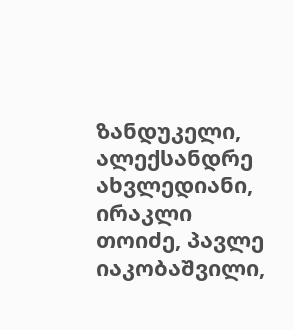ზანდუკელი, ალექსანდრე ახვლედიანი, ირაკლი თოიძე, პავლე იაკობაშვილი,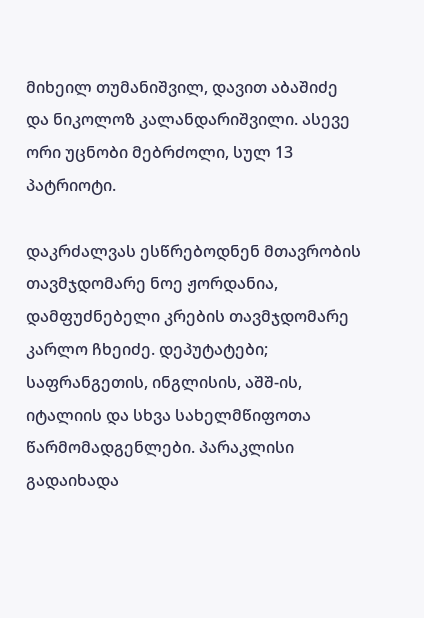მიხეილ თუმანიშვილ, დავით აბაშიძე და ნიკოლოზ კალანდარიშვილი. ასევე ორი უცნობი მებრძოლი, სულ 13 პატრიოტი.

დაკრძალვას ესწრებოდნენ მთავრობის თავმჯდომარე ნოე ჟორდანია, დამფუძნებელი კრების თავმჯდომარე კარლო ჩხეიძე. დეპუტატები; საფრანგეთის, ინგლისის, აშშ-ის, იტალიის და სხვა სახელმწიფოთა წარმომადგენლები. პარაკლისი გადაიხადა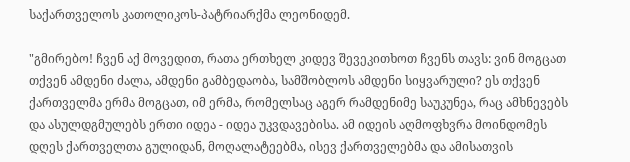საქართველოს კათოლიკოს-პატრიარქმა ლეონიდემ.

"გმირებო! ჩვენ აქ მოვედით, რათა ერთხელ კიდევ შევეკითხოთ ჩვენს თავს: ვინ მოგცათ თქვენ ამდენი ძალა, ამდენი გამბედაობა, სამშობლოს ამდენი სიყვარული? ეს თქვენ ქართველმა ერმა მოგცათ, იმ ერმა, რომელსაც აგერ რამდენიმე საუკუნეა, რაც ამხნევებს და ასულდგმულებს ერთი იდეა - იდეა უკვდავებისა. ამ იდეის აღმოფხვრა მოინდომეს დღეს ქართველთა გულიდან, მოღალატეებმა, ისევ ქართველებმა და ამისათვის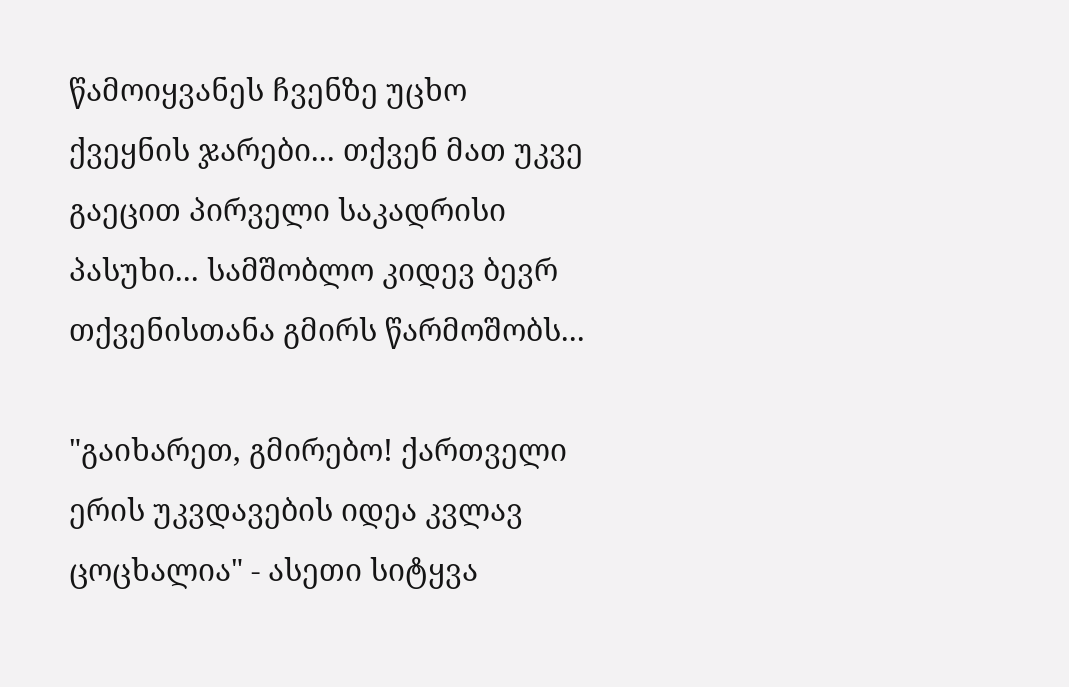წამოიყვანეს ჩვენზე უცხო ქვეყნის ჯარები... თქვენ მათ უკვე გაეცით პირველი საკადრისი პასუხი... სამშობლო კიდევ ბევრ თქვენისთანა გმირს წარმოშობს...

"გაიხარეთ, გმირებო! ქართველი ერის უკვდავების იდეა კვლავ ცოცხალია" - ასეთი სიტყვა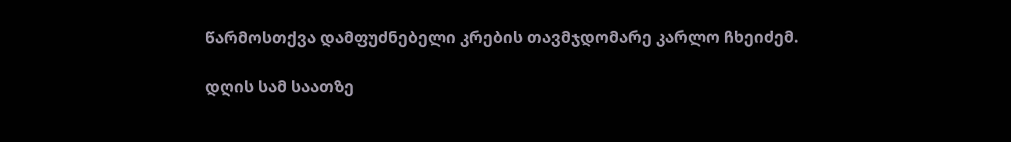წარმოსთქვა დამფუძნებელი კრების თავმჯდომარე კარლო ჩხეიძემ.

დღის სამ საათზე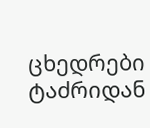ცხედრები ტაძრიდან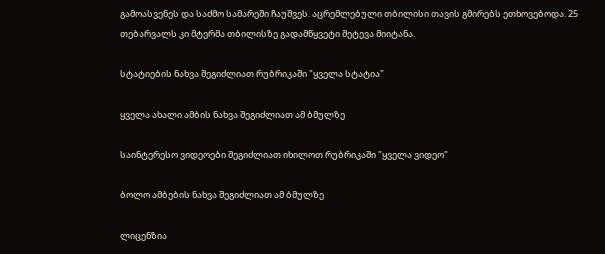გამოასვენეს და საძმო სამარეში ჩაუშვეს. აცრემლებული თბილისი თავის გმირებს ეთხოვებოდა. 25 თებარვალს კი მტერმა თბილისზე გადამწყვეტი შეტევა მიიტანა.

სტატიების ნახვა შეგიძლიათ რუბრიკაში "ყველა სტატია"

ყველა ახალი ამბის ნახვა შეგიძლიათ ამ ბმულზე

საინტერესო ვიდეოები შეგიძლიათ იხილოთ რუბრიკაში "ყველა ვიდეო"

ბოლო ამბების ნახვა შეგიძლიათ ამ ბმულზე

ლიცენზია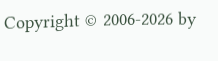Copyright © 2006-2026 by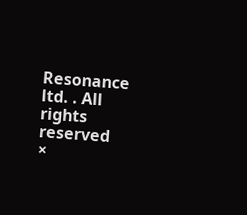Resonance ltd. . All rights reserved
×